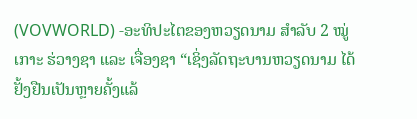(VOVWORLD) -ອະທິປະໄຕຂອງຫວຽດນາມ ສຳລັບ 2 ໝູ່ເກາະ ຮ່ວາງຊາ ແລະ ເຈື່ອງຊາ “ເຊິ່ງລັດຖະບານຫວຽດນາມ ໄດ້ຢັ້ງຢືນເປັນຫຼາຍຄັ້ງແລ້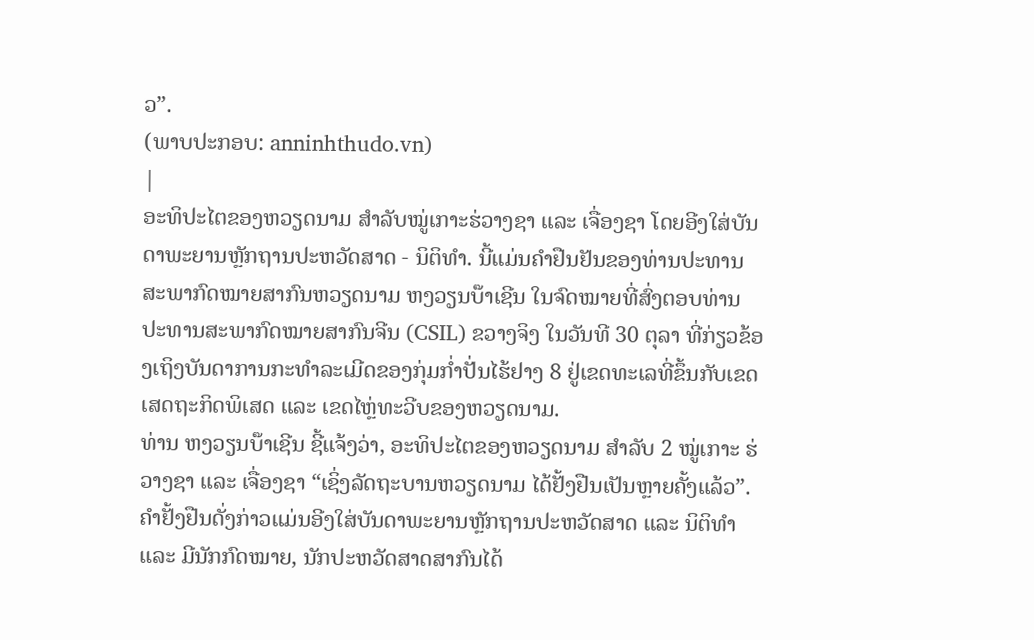ວ”.
(ພາບປະກອບ: anninhthudo.vn)
|
ອະທິປະໄຕຂອງຫວຽດນາມ ສຳລັບໝູ່ເກາະຮ່ວາງຊາ ແລະ ເຈື່ອງຊາ ໂດຍອີງໃສ່ບັນດາພະຍານຫຼັກຖານປະຫວັດສາດ - ນິຕິທຳ. ນີ້ແມ່ນຄຳຢືນຢັນຂອງທ່ານປະທານສະພາກົດໝາຍສາກົນຫວຽດນາມ ຫງວຽນບ໊າເຊີນ ໃນຈົດໝາຍທີ່ສົ່ງຕອບທ່ານປະທານສະພາກົດໝາຍສາກົນຈີນ (CSIL) ຂວາງຈິງ ໃນວັນທີ 30 ຕຸລາ ທີ່ກ່ຽວຂ້ອງເຖິງບັນດາການກະທຳລະເມີດຂອງກຸ່ມກ່ຳປັ່ນໄຮ້ຢາງ 8 ຢູ່ເຂດທະເລທີ່ຂຶ້ນກັບເຂດເສດຖະກິດພິເສດ ແລະ ເຂດໄຫຼ່ທະວີບຂອງຫວຽດນາມ.
ທ່ານ ຫງວຽນບ໊າເຊີນ ຊີ້ແຈ້ງວ່າ, ອະທິປະໄຕຂອງຫວຽດນາມ ສຳລັບ 2 ໝູ່ເກາະ ຮ່ວາງຊາ ແລະ ເຈື່ອງຊາ “ເຊິ່ງລັດຖະບານຫວຽດນາມ ໄດ້ຢັ້ງຢືນເປັນຫຼາຍຄັ້ງແລ້ວ”. ຄຳຢັ້ງຢືນດັ່ງກ່າວແມ່ນອີງໃສ່ບັນດາພະຍານຫຼັກຖານປະຫວັດສາດ ແລະ ນິຕິທຳ ແລະ ມີນັກກົດໝາຍ, ນັກປະຫວັດສາດສາກົນໄດ້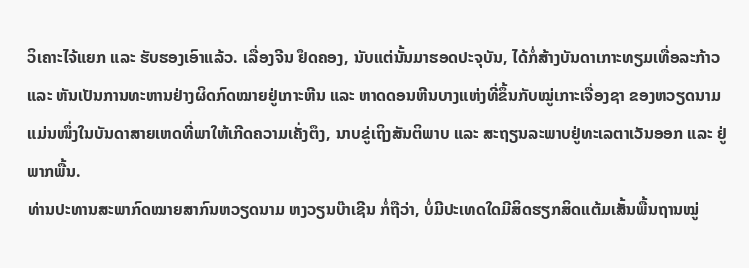ວິເຄາະໄຈ້ແຍກ ແລະ ຮັບຮອງເອົາແລ້ວ. ເລື່ອງຈີນ ຢຶດຄອງ, ນັບແຕ່ນັ້ນມາຮອດປະຈຸບັນ, ໄດ້ກໍ່ສ້າງບັນດາເກາະທຽມເທື່ອລະກ້າວ ແລະ ຫັນເປັນການທະຫານຢ່າງຜິດກົດໝາຍຢູ່ເກາະຫີນ ແລະ ຫາດດອນຫີນບາງແຫ່ງທີ່ຂຶ້ນກັບໝູ່ເກາະເຈື່ອງຊາ ຂອງຫວຽດນາມ ແມ່ນໜຶ່ງໃນບັນດາສາຍເຫດທີ່ພາໃຫ້ເກີດຄວາມເຄັ່ງຕຶງ, ນາບຂູ່ເຖິງສັນຕິພາບ ແລະ ສະຖຽນລະພາບຢູ່ທະເລຕາເວັນອອກ ແລະ ຢູ່ພາກພື້ນ.
ທ່ານປະທານສະພາກົດໝາຍສາກົນຫວຽດນາມ ຫງວຽນບ໊າເຊີນ ກໍ່ຖືວ່າ, ບໍ່ມີປະເທດໃດມີສິດຮຽກສິດແຕ້ມເສັ້ນພື້ນຖານໝູ່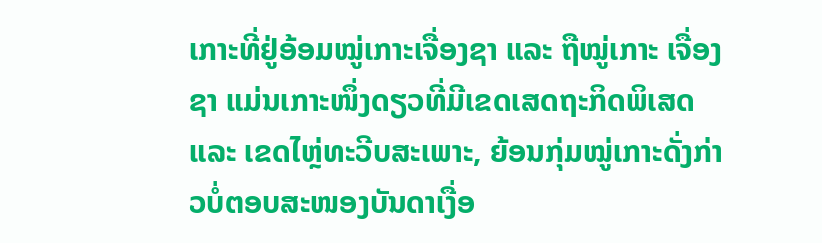ເກາະທີ່ຢູ່ອ້ອມໝູ່ເກາະເຈື່ອງຊາ ແລະ ຖືໝູ່ເກາະ ເຈື່ອງຊາ ແມ່ນເກາະໜຶ່ງດຽວທີ່ມີເຂດເສດຖະກິດພິເສດ ແລະ ເຂດໄຫຼ່ທະວີບສະເພາະ, ຍ້ອນກຸ່ມໝູ່ເກາະດັ່ງກ່າວບໍ່ຕອບສະໜອງບັນດາເງື່ອ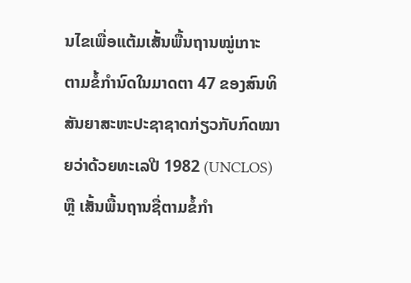ນໄຂເພື່ອແຕ້ມເສັ້ນພື້ນຖານໝູ່ເກາະ ຕາມຂໍ້ກຳນົດໃນມາດຕາ 47 ຂອງສົນທິສັນຍາສະຫະປະຊາຊາດກ່ຽວກັບກົດໝາຍວ່າດ້ວຍທະເລປີ 1982 (UNCLOS) ຫຼື ເສັ້ນພື້ນຖານຊື່ຕາມຂໍ້ກຳ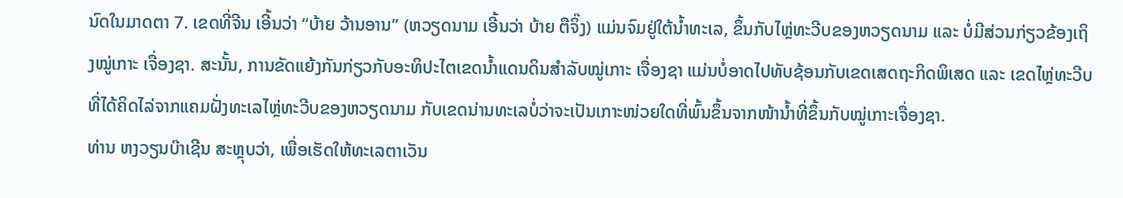ນົດໃນມາດຕາ 7. ເຂດທີ່ຈີນ ເອີ້ນວ່າ “ບ້າຍ ວ້ານອານ” (ຫວຽດນາມ ເອີ້ນວ່າ ບ້າຍ ຕືຈິ໊ງ) ແມ່ນຈົມຢູ່ໃຕ້ນ້ຳທະເລ, ຂຶ້ນກັບໄຫຼ່ທະວີບຂອງຫວຽດນາມ ແລະ ບໍ່ມີສ່ວນກ່ຽວຂ້ອງເຖິງໝູ່ເກາະ ເຈື່ອງຊາ. ສະນັ້ນ, ການຂັດແຍ້ງກັນກ່ຽວກັບອະທິປະໄຕເຂດນ້ຳແດນດິນສຳລັບໝູ່ເກາະ ເຈື່ອງຊາ ແມ່ນບໍ່ອາດໄປທັບຊ້ອນກັບເຂດເສດຖະກິດພິເສດ ແລະ ເຂດໄຫຼ່ທະວີບທີ່ໄດ້ຄິດໄລ່ຈາກແຄມຝັ່ງທະເລໄຫຼ່ທະວີບຂອງຫວຽດນາມ ກັບເຂດນ່ານທະເລບ່ໍວ່າຈະເປັນເກາະໜ່ວຍໃດທີ່ພົ້ນຂຶ້ນຈາກໜ້ານ້ຳທີ່ຂຶ້ນກັບໝູ່ເກາະເຈື່ອງຊາ.
ທ່ານ ຫງວຽນບ໊າເຊີນ ສະຫຼຸບວ່າ, ເພື່ອເຮັດໃຫ້ທະເລຕາເວັນ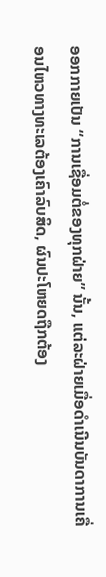ອອກກາຍເປັນ “ການເຊື່ອມຕໍ່ຂອງທຸກຝ່າຍ” ນັ້ນ, ແຕ່ລະຝ່າຍເມື່ອດຳເນີນບັນດາການເຄື່ອນໄຫວທາງທະເລຕ້ອງເຄົາລົບສິດ, ຜົນປະໂຫຍດຖືກຕ້ອງ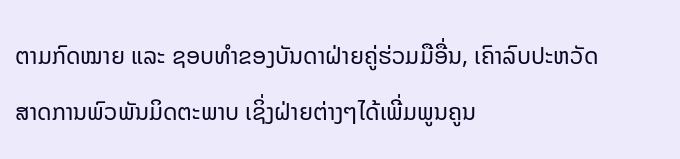ຕາມກົດໝາຍ ແລະ ຊອບທຳຂອງບັນດາຝ່າຍຄູ່ຮ່ວມມືອື່ນ, ເຄົາລົບປະຫວັດສາດການພົວພັນມິດຕະພາບ ເຊິ່ງຝ່າຍຕ່າງໆໄດ້ເພີ່ມພູນຄູນ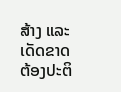ສ້າງ ແລະ ເດັດຂາດຕ້ອງປະຕິ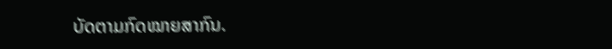ບັດຕາມກົດໝາຍສາກົນ.